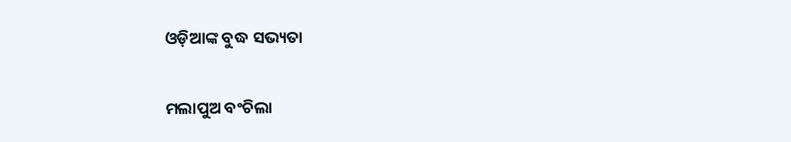ଓଡ଼ିଆଙ୍କ ବୁଦ୍ଧ ସଭ୍ୟତା

ମଲାପୁଅ ବଂଚିଲା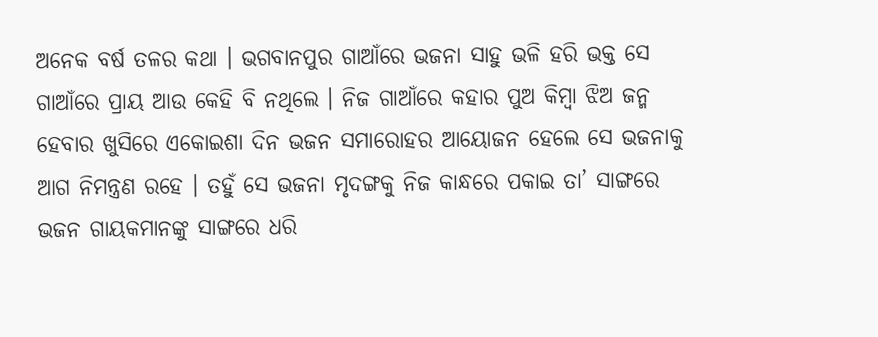ଅନେକ ବର୍ଷ ତଳର କଥା । ଭଗବାନପୁର ଗାଆଁରେ ଭଜନା ସାହୁ ଭଳି ହରି ଭକ୍ତ ସେ ଗାଆଁରେ ପ୍ରାୟ ଆଉ କେହି ବି ନଥିଲେ । ନିଜ ଗାଆଁରେ କହାର ପୁଅ କିମ୍ବା ଝିଅ ଜନ୍ମ ହେବାର ଖୁସିରେ ଏକୋଇଶା ଦିନ ଭଜନ ସମାରୋହର ଆୟୋଜନ ହେଲେ ସେ ଭଜନାକୁ ଆଗ ନିମନ୍ତ୍ରଣ ରହେ । ତହୁଁ ସେ ଭଜନା ମୃଦଙ୍ଗକୁ ନିଜ କାନ୍ଧରେ ପକାଇ ତା’ ସାଙ୍ଗରେ ଭଜନ ଗାୟକମାନଙ୍କୁ ସାଙ୍ଗରେ ଧରି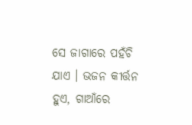ସେ ଜାଗାରେ ପହଁଚି ଯାଏ । ଭଜନ କୀର୍ତ୍ତନ ହୁଏ, ଗାଆଁରେ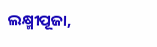ଲକ୍ଷ୍ମୀପୂଜା,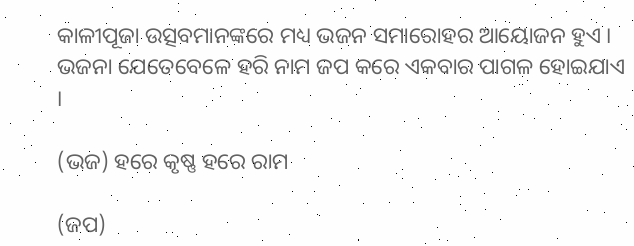କାଳୀପୂଜା ଉତ୍ସବମାନଙ୍କରେ ମଧ୍ୟ ଭଜନ ସମାରୋହର ଆୟୋଜନ ହୁଏ । ଭଜନା ଯେତେବେଳେ ହରି ନାମ ଜପ କରେ ଏକବାର ପାଗଳ ହୋଇଯାଏ ।

(ଭଜ) ହରେ କୃଷ୍ଣ ହରେ ରାମ

(ଜପ)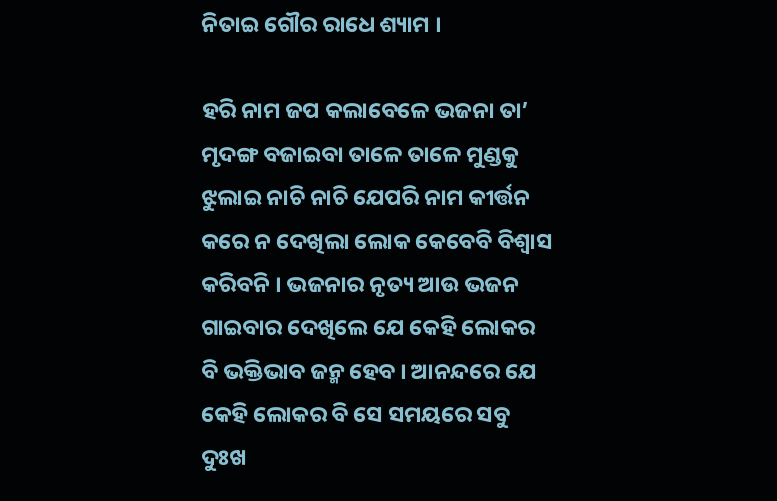ନିତାଇ ଗୌର ରାଧେ ଶ୍ୟାମ ।

ହରି ନାମ ଜପ କଲାବେଳେ ଭଜନା ତା’ ମୃଦଙ୍ଗ ବଜାଇବା ତାଳେ ତାଳେ ମୁଣ୍ଡକୁ ଝୁଲାଇ ନାଚି ନାଚି ଯେପରି ନାମ କୀର୍ତ୍ତନ କରେ ନ ଦେଖିଲା ଲୋକ କେବେବି ବିଶ୍ୱାସ କରିବନି । ଭଜନାର ନୃତ୍ୟ ଆଉ ଭଜନ ଗାଇବାର ଦେଖିଲେ ଯେ କେହି ଲୋକର ବି ଭକ୍ତିଭାବ ଜନ୍ମ ହେବ । ଆନନ୍ଦରେ ଯେ କେହି ଲୋକର ବି ସେ ସମୟରେ ସବୁ ଦୁଃଖ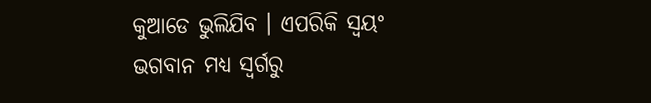କୁଆଡେ ଭୁଲିଯିବ । ଏପରିକି ସ୍ୱୟଂ ଭଗବାନ ମଧ୍ୟ ସ୍ୱର୍ଗରୁ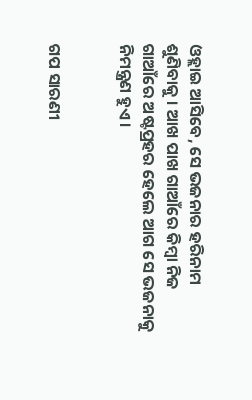ଓହ୍ଲାଇ ଆସିବେ, ସେ ଭଜନାର ହରିନାମ ଶୁଣିବାକୁ । ଆଖ ପାଖ ଗାଆଁରେ କିମ୍ବା ନିଜ ଗାଆଁରେ ଅଷ୍ଟପ୍ରହର ହେଲେ ଆଗ ସେ ଭଜନାକୁ ନିମନ୍ତ୍ରଣ ହୁଏ ।


ଗପ ସାରଣୀ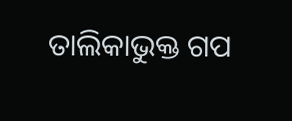ତାଲିକାଭୁକ୍ତ ଗପ